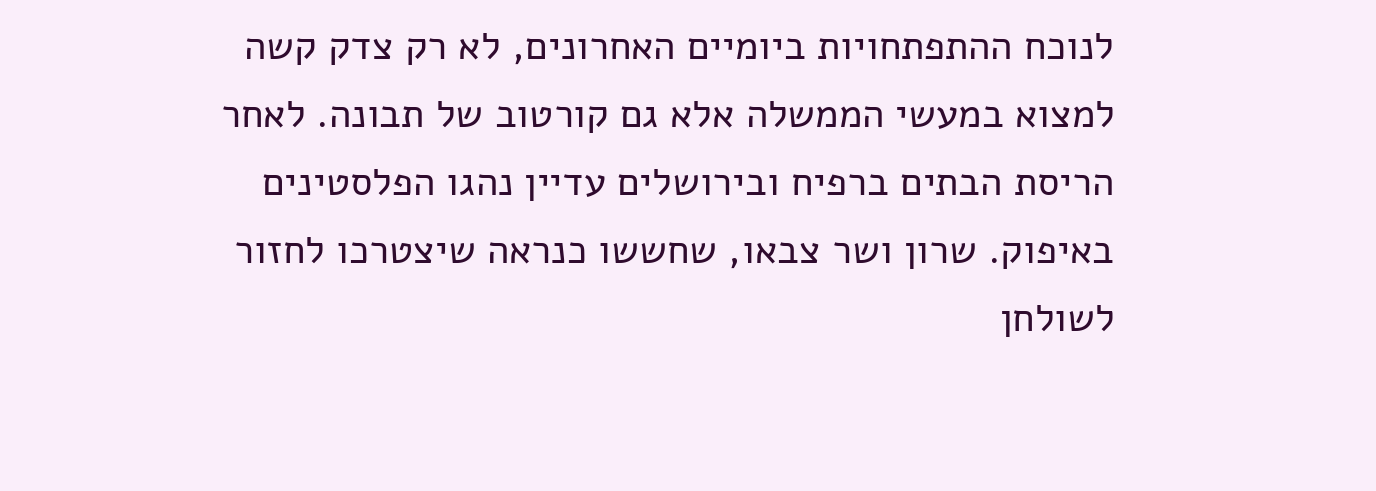לנוכח ההתפתחויות ביומיים האחרונים, לא רק צדק קשה למצוא במעשי הממשלה אלא גם קורטוב של תבונה. לאחר הריסת הבתים ברפיח ובירושלים עדיין נהגו הפלסטינים באיפוק. שרון ושר צבאו, שחששו כנראה שיצטרכו לחזור לשולחן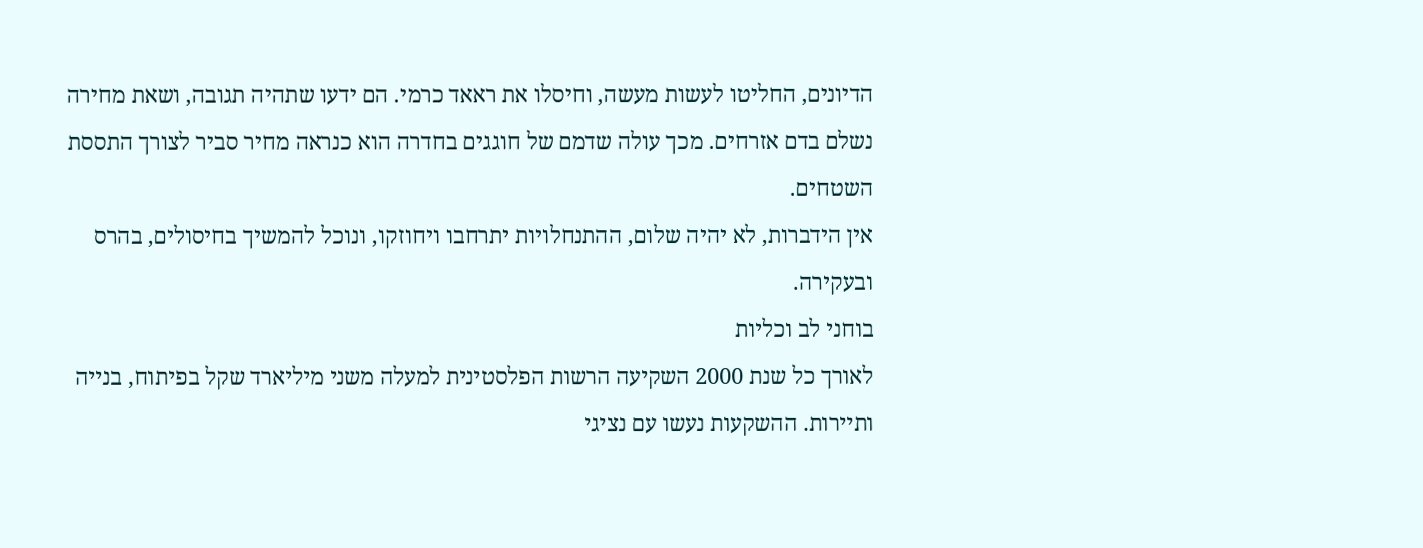הדיונים, החליטו לעשות מעשה, וחיסלו את ראאד כרמי. הם ידעו שתהיה תגובה, ושאת מחירה נשלם בדם אזרחים. מכך עולה שדמם של חוגגים בחדרה הוא כנראה מחיר סביר לצורך התססת השטחים.
אין הידברות, לא יהיה שלום, ההתנחלויות יתרחבו ויחוזקו, ונוכל להמשיך בחיסולים, בהרס ובעקירה.
בוחני לב וכליות
לאורך כל שנת 2000 השקיעה הרשות הפלסטינית למעלה משני מיליארד שקל בפיתוח, בנייה ותיירות. ההשקעות נעשו עם נציגי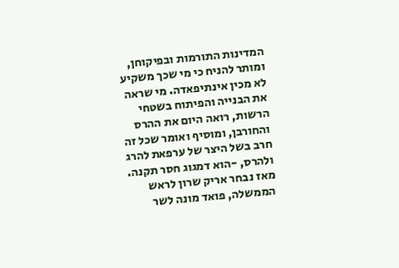המדינות התורמות ובפיקוחן, ומותר להניח כי מי שכך משקיע לא מכין אינתיפאדה. מי שראה את הבנייה והפיתוח בשטחי הרשות, רואה היום את ההרס והחורבן, ומוסיף ואומר שכל זה חרב בשל היצר של ערפאת להרג ולהרס, -הוא דמגוג חסר תקנה.
מאז נבחר אריק שרון לראש הממשלה, פואד מונה לשר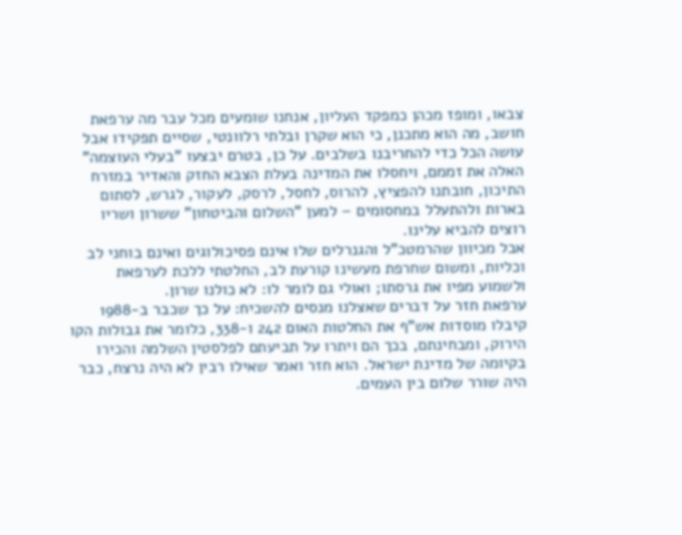צבאו, ומופז מכהן כמפקד העליון, אנחנו שומעים מכל עבר מה ערפאת חושב, מה הוא מתכנן, כי הוא שקרן ובלתי רלוונטי, שסיים תפקידו אבל עושה הכל כדי להחריבנו בשלבים. על כן, בטרם יבצעו "בעלי העוצמה" האלה את זממם, ויחסלו את המדינה בעלת הצבא החזק והאדיר במזרח התיכון, חובתנו להפציץ, להרוס, לחסל, לרסק, לעקור, לגרש, לסתום בארות ולהתעלל במחסומים – למען "השלום והביטחון" ששרון ושריו רוצים להביא עלינו.
אבל מכיוון שהרמטכ"ל והגנרלים שלו אינם פסיכולוגים ואינם בוחני לב וכליות, ומשום שחרפת מעשינו קורעת לב, החלטתי ללכת לערפאת ולשמוע מפיו את גרסתו; ואולי גם לומר לו: לא כולנו שרון.
ערפאת חזר על דברים שאצלנו מנסים להשכיח: על כך שכבר ב-1988 קיבלו מוסדות אש"ף את החלטות האום 242 ו-338, כלומר את גבולות הקו הירוק, ומבחינתם, בכך הם ויתרו על תביעתם לפלסטין השלמה והכירו בקיומה של מדינת ישראל. הוא חזר ואמר שאילו רבין לא היה נרצח, כבר היה שורר שלום בין העמים.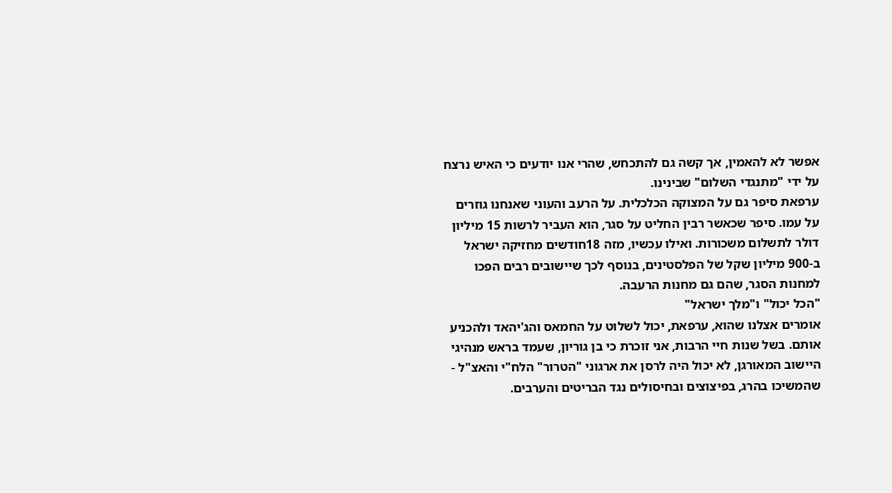אפשר לא להאמין, אך קשה גם להתכחש, שהרי אנו יודעים כי האיש נרצח על ידי "מתנגדי השלום" שבינינו.
ערפאת סיפר גם על המצוקה הכלכלית. על הרעב והעוני שאנחנו גוזרים על עמו. סיפר שכאשר רבין החליט על סגר, הוא העביר לרשות 15 מיליון דולר לתשלום משכורות. ואילו עכשיו, מזה 18חודשים מחזיקה ישראל ב-900 מיליון שקל של הפלסטינים, בנוסף לכך שיישובים רבים הפכו למחנות הסגר, שהם גם מחנות הרעבה.
"הכל יכול" ו"מלך ישראל"
אומרים אצלנו שהוא, ערפאת, יכול לשלוט על החמאס והג'יהאד ולהכניע אותם. בשל שנות חיי הרבות, אני זוכרת כי בן גוריון, שעמד בראש מנהיגי היישוב המאורגן, לא יכול היה לרסן את ארגוני "הטרור" הלח"י והאצ"ל - שהמשיכו בהרג, בפיצוצים ובחיסולים נגד הבריטים והערבים.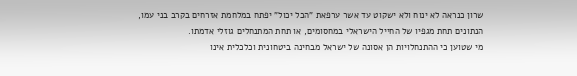שרון כנראה לא ינוח ולא ישקוט עד אשר ערפאת "הכל יכול" יפתח במלחמת אזרחים בקרב בני עמו, הנתונים תחת מגפיו של החייל הישראלי במחסומים, או תחת המתנחלים גוזלי אדמתו.
מי שטוען כי ההתנחלויות הן אסונה של ישראל מבחינה ביטחונית וכלכלית אינו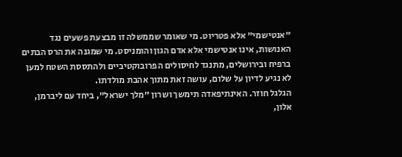"אנטישמי" אלא פטריוט. מי שאומר שממשלה זו מבצעת פשעים נגד האנושות, אינו אנטישמי אלא אדם הגון והומניסט. מי שמגנה את הרס הבתים ברפיח ובירושלים, מתנגד לחיסולים הפרובוקטיביים ולהתססת השטח למען לא נגיע לדיון על שלום, עושה זאת מתוך אהבת מולדתו.
הגלגל חוזר. האינתיפאדה תימשך ושרון "מלך ישראל", ביחד עם ליברמן, אלון,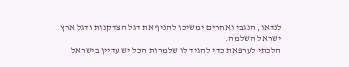לנדאו, הנגבי ואחרים ימשיכו להניף את דגל הצדקנות ודגל ארץ ישראל השלמה.
הלכתי לערפאת כדי להגיד לו שלמרות הכל יש עדיין בישראל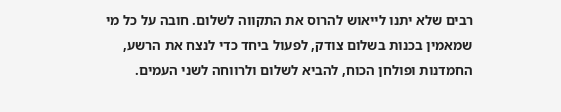רבים שלא יתנו לייאוש להרוס את התקווה לשלום. חובה על כל מי שמאמין בכנות בשלום צודק, לפעול ביחד כדי לנצח את הרשע, החמדנות ופולחן הכוח, להביא לשלום ולרווחה לשני העמים.